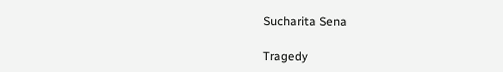Sucharita Sena

Tragedy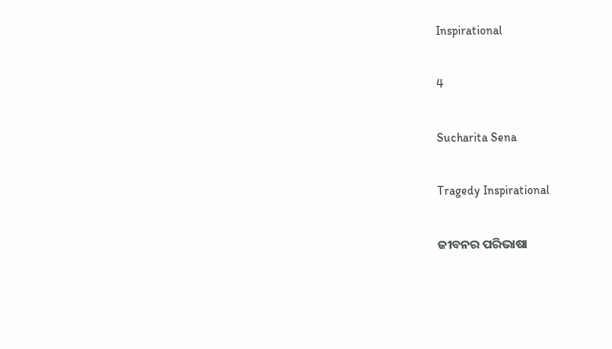Inspirational

4

Sucharita Sena

Tragedy Inspirational

ଜୀବନର ପରିଭାଷା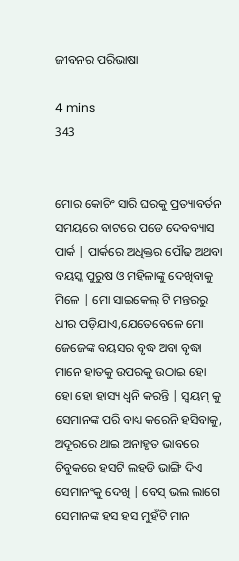ଜୀବନର ପରିଭାଷା

4 mins
343


ମୋର କୋଚିଂ ସାରି ଘରକୁ ପ୍ରତ୍ୟାବର୍ତନ ସମୟରେ ବାଟରେ ପଡେ ଦେବବ୍ୟାସ ପାର୍କ | ପାର୍କରେ ଅଧିକ୍ତର ପୌଢ ଅଥବା ବୟସ୍କ ପୁରୁଷ ଓ ମହିଳାଙ୍କୁ ଦେଖିବାକୁ ମିଳେ | ମୋ ସାଇକେଲ୍ ଟି ମନ୍ତରରୁ ଧୀର ପଡ଼ିଯାଏ,ଯେତେବେଳେ ମୋ ଜେଜେଙ୍କ ବୟସର ବୃଦ୍ଧ ଅବା ବୃଦ୍ଧା ମାନେ ହାତକୁ ଉପରକୁ ଉଠାଇ ହୋ ହୋ ହୋ ହାସ୍ୟ ଧ୍ୱନି କରନ୍ତି | ସ୍ଵୟମ୍ କୁ ସେମାନଙ୍କ ପରି ବାଧ୍ୟ କରେନି ହସିବାକୁ, ଅଦୂରରେ ଥାଇ ଅନାହୃତ ଭାବରେ ଚିବୁକରେ ହସଟି ଲହଡି ଭାଙ୍ଗି ଦିଏ ସେମାନଂକୁ ଦେଖି | ବେସ୍ ଭଲ ଲାଗେ ସେମାନଙ୍କ ହସ ହସ ମୁହଁଟି ମାନ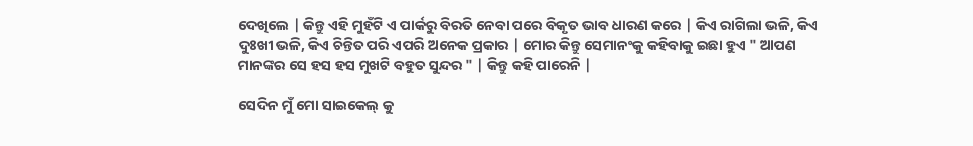ଦେଖିଲେ | କିନ୍ତୁ ଏହି ମୁହଁଟି ଏ ପାର୍କରୁ ବିରତି ନେବା ପରେ ବିକୃତ ଭାବ ଧାରଣ କରେ | କିଏ ରାଗିଲା ଭଳି, କିଏ ଦୁଃଖୀ ଭଳି, କିଏ ଚିନ୍ତିତ ପରି ଏପରି ଅନେକ ପ୍ରକାର | ମୋର କିନ୍ତୁ ସେମାନଂକୁ କହିବାକୁ ଇଛା ହୁଏ " ଆପଣ ମାନଙ୍କର ସେ ହସ ହସ ମୁଖଟି ବହୁତ ସୁନ୍ଦର " | କିନ୍ତୁ କହି ପାରେନି |

ସେଦିନ ମୁଁ ମୋ ସାଇକେଲ୍ କୁ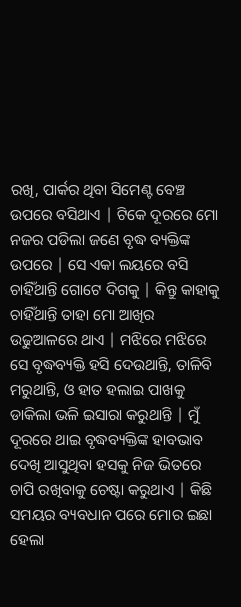ରଖି, ପାର୍କର ଥିବା ସିମେଣ୍ଟ ବେଞ୍ଚ ଉପରେ ବସିଥାଏ | ଟିକେ ଦୂରରେ ମୋ ନଜର ପଡିଲା ଜଣେ ବୃଦ୍ଧ ବ୍ୟକ୍ତିଙ୍କ ଉପରେ | ସେ ଏକା ଲୟରେ ବସି ଚାହିଁଥାନ୍ତି ଗୋଟେ ଦିଗକୁ | କିନ୍ତୁ କାହାକୁ ଚାହିଁଥାନ୍ତି ତାହା ମୋ ଆଖିର ଉଢୁଆଳରେ ଥାଏ | ମଝିରେ ମଝିରେ ସେ ବୃଦ୍ଧବ୍ୟକ୍ତି ହସି ଦେଉଥାନ୍ତି, ତାଳିବି ମରୁଥାନ୍ତି, ଓ ହାତ ହଲାଇ ପାଖକୁ ଡାକିଲା ଭଳି ଇସାରା କରୁଥାନ୍ତି | ମୁଁ ଦୂରରେ ଥାଇ ବୃଦ୍ଧବ୍ୟକ୍ତିଙ୍କ ହାବଭାବ ଦେଖି ଆସୁଥିବା ହସକୁ ନିଜ ଭିତରେ ଚାପି ରଖିବାକୁ ଚେଷ୍ଟା କରୁଥାଏ | କିଛି ସମୟର ବ୍ୟବଧାନ ପରେ ମୋର ଇଛା ହେଲା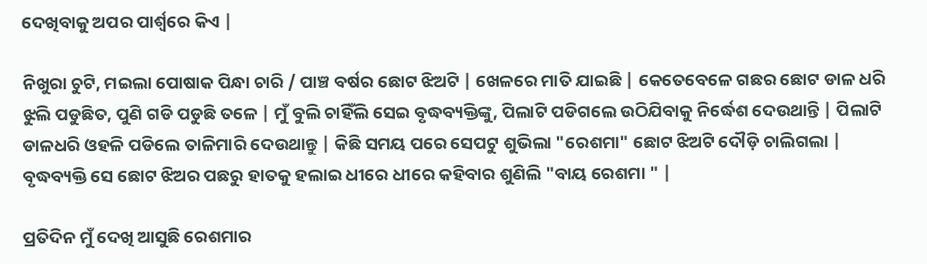ଦେଖିବାକୁ ଅପର ପାର୍ଶ୍ଵରେ କିଏ |

ନିଖୁରା ଚୁଟି, ମଇଲା ପୋଷାକ ପିନ୍ଧା ଚାରି / ପାଞ୍ଚ ବର୍ଷର ଛୋଟ ଝିଅଟି | ଖେଳରେ ମାତି ଯାଇଛି | କେତେବେଳେ ଗଛର ଛୋଟ ଡାଳ ଧରି ଝୁଲି ପଡୁଛିତ, ପୁଣି ଗଡି ପଡୁଛି ତଳେ | ମୁଁ ବୁଲି ଚାହିଁଲି ସେଇ ବୃଦ୍ଧବ୍ୟକ୍ତିଙ୍କୁ, ପିଲାଟି ପଡିଗଲେ ଉଠିଯିବାକୁ ନିର୍ଦ୍ଧେଶ ଦେଉଥାନ୍ତି | ପିଲାଟି ଡାଳଧରି ଓହଳି ପଡିଲେ ତାଳିମାରି ଦେଉଥାନ୍ତୁ | କିଛି ସମୟ ପରେ ସେପଟୁ ଶୁଭିଲା "ରେଶମା" ଛୋଟ ଝିଅଟି ଦୌଡ଼ି ଚାଲିଗଲା | ବୃଦ୍ଧବ୍ୟକ୍ତି ସେ ଛୋଟ ଝିଅର ପଛରୁ ହାତକୁ ହଲାଇ ଧୀରେ ଧୀରେ କହିବାର ଶୁଣିଲି "ବାୟ ରେଶମା " |

ପ୍ରତିଦିନ ମୁଁ ଦେଖି ଆସୁଛି ରେଶମାର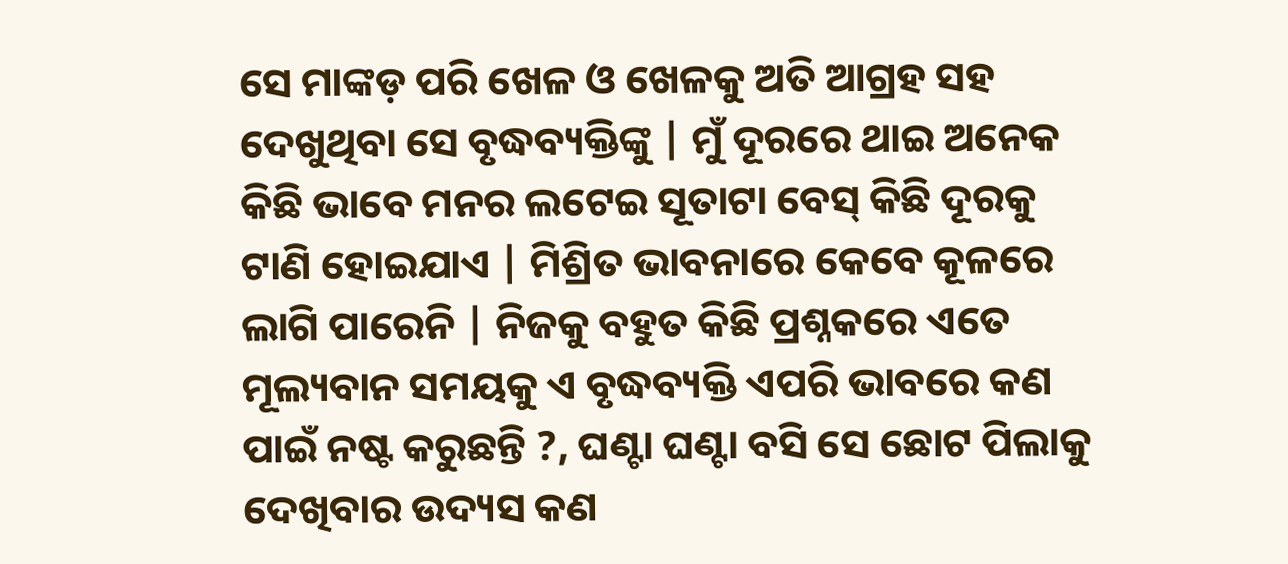ସେ ମାଙ୍କଡ଼ ପରି ଖେଳ ଓ ଖେଳକୁ ଅତି ଆଗ୍ରହ ସହ ଦେଖୁଥିବା ସେ ବୃଦ୍ଧବ୍ୟକ୍ତିଙ୍କୁ | ମୁଁ ଦୂରରେ ଥାଇ ଅନେକ କିଛି ଭାବେ ମନର ଲଟେଇ ସୂତାଟା ବେସ୍ କିଛି ଦୂରକୁ ଟାଣି ହୋଇଯାଏ | ମିଶ୍ରିତ ଭାବନାରେ କେବେ କୂଳରେ ଲାଗି ପାରେନି | ନିଜକୁ ବହୁତ କିଛି ପ୍ରଶ୍ନକରେ ଏତେ ମୂଲ୍ୟବାନ ସମୟକୁ ଏ ବୃଦ୍ଧବ୍ୟକ୍ତି ଏପରି ଭାବରେ କଣ ପାଇଁ ନଷ୍ଟ କରୁଛନ୍ତି ?, ଘଣ୍ଟା ଘଣ୍ଟା ବସି ସେ ଛୋଟ ପିଲାକୁ ଦେଖିବାର ଉଦ୍ୟସ କଣ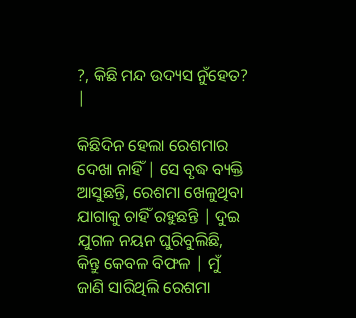?, କିଛି ମନ୍ଦ ଉଦ୍ୟସ ନୁଁହେତ? |

କିଛିଦିନ ହେଲା ରେଶମାର ଦେଖା ନାହିଁ | ସେ ବୃଦ୍ଧ ବ୍ୟକ୍ତି ଆସୁଛନ୍ତି, ରେଶମା ଖେଳୁଥିବା ଯାଗାକୁ ଚାହିଁ ରହୁଛନ୍ତି | ଦୁଇ ଯୁଗଳ ନୟନ ଘୁରିବୁଲିଛି, କିନ୍ତୁ କେବଳ ବିଫଳ | ମୁଁ ଜାଣି ସାରିଥିଲି ରେଶମା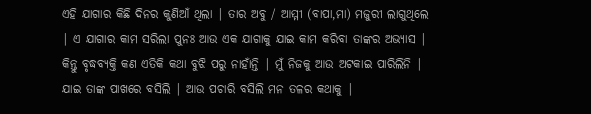ଏହି ଯାଗାର କିଛି ଦିନର କୁଣିଆଁ ଥିଲା | ତାର ଅବୁ / ଆମ୍ମୀ (ବାପା,ମା) ମଜୁରୀ ଲାଗୁଥିଲେ | ଏ ଯାଗାର କାମ ସରିଲା ପୁନଃ ଆଉ ଏକ ଯାଗାକୁ ଯାଇ କାମ କରିବା ତାଙ୍କର ଅଭ୍ୟାସ | କିନ୍ତୁ ବୃଦ୍ଧବ୍ୟକ୍ତି କଣ ଏତିକି କଥା ବୁଝି ପରୁ ନାହାଁନ୍ତି | ମୁଁ ନିଜକୁ ଆଉ ଅଟକାଇ ପାରିଲିନି | ଯାଇ ତାଙ୍କ ପାଖରେ ବସିଲି | ଆଉ ପଚାରି ବସିଲି ମନ ତଳର କଥାକୁ |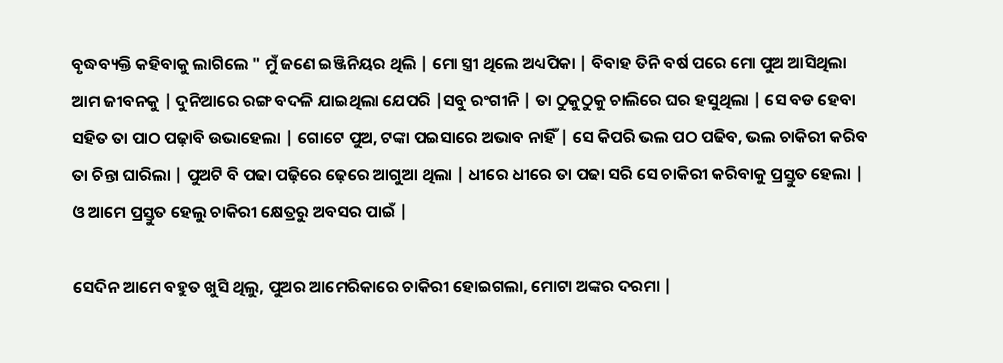ବୃଦ୍ଧବ୍ୟକ୍ତି କହିବାକୁ ଲାଗିଲେ " ମୁଁ ଜଣେ ଇଞ୍ଜିନିୟର ଥିଲି | ମୋ ସ୍ତ୍ରୀ ଥିଲେ ଅଧ୍ୟପିକା | ବିବାହ ତିନି ବର୍ଷ ପରେ ମୋ ପୁଅ ଆସିଥିଲା ଆମ ଜୀବନକୁ | ଦୁନିଆରେ ରଙ୍ଗ ବଦଳି ଯାଇଥିଲା ଯେପରି |ସବୁ ରଂଗୀନି | ତା ଠୁକୁଠୁକୁ ଚାଲିରେ ଘର ହସୁଥିଲା | ସେ ବଡ ହେବା ସହିତ ତା ପାଠ ପଢ଼ାବି ଉଭାହେଲା | ଗୋଟେ ପୁଅ, ଟଙ୍କା ପଇସାରେ ଅଭାବ ନାହିଁ | ସେ କିପରି ଭଲ ପଠ ପଢିବ, ଭଲ ଚାକିରୀ କରିବ ତା ଚିନ୍ତା ଘାରିଲା | ପୁଅଟି ବି ପଢା ପଢ଼ିରେ ଢ଼େରେ ଆଗୁଆ ଥିଲା | ଧୀରେ ଧୀରେ ତା ପଢା ସରି ସେ ଚାକିରୀ କରିବାକୁ ପ୍ରସ୍ତୁତ ହେଲା | ଓ ଆମେ ପ୍ରସ୍ତୁତ ହେଲୁ ଚାକିରୀ କ୍ଷେତ୍ରରୁ ଅବସର ପାଇଁ |

ସେଦିନ ଆମେ ବହୁତ ଖୁସି ଥିଲୁ, ପୁଅର ଆମେରିକାରେ ଚାକିରୀ ହୋଇଗଲା, ମୋଟା ଅଙ୍କର ଦରମା |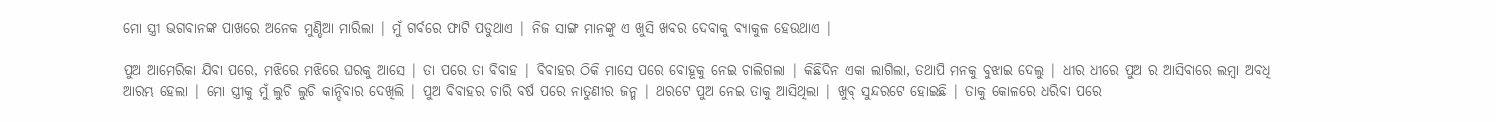ମୋ ସ୍ତ୍ରୀ ଭଗବାନଙ୍କ ପାଖରେ ଅନେକ ମୁଣ୍ଡିଆ ମାରିଲା | ମୁଁ ଗର୍ବରେ ଫାଟି ପଡୁଥାଏ | ନିଜ ସାଙ୍ଗ ମାନଙ୍କୁ ଏ ଖୁସି ଖବର ଦେବାକୁ ବ୍ୟାକୁଳ ହେଉଥାଏ |

ପୁଅ ଆମେରିକା ଯିବା ପରେ, ମଝିରେ ମଝିରେ ଘରକୁ ଆସେ | ତା ପରେ ତା ବିବାହ | ବିବାହର ଠିକି ମାସେ ପରେ ବୋହୂକୁ ନେଇ ଚାଲିଗଲା | କିଛିଦିନ ଏକା ଲାଗିଲା, ତଥାପି ମନକୁ ବୁଝାଇ ଦେଲୁ | ଧୀର ଧୀରେ ପୁଅ ର ଆସିବାରେ ଲମ୍ବା ଅବଧି ଆରମ୍ଭ ହେଲା | ମୋ ସ୍ତ୍ରୀକୁ ମୁଁ ଲୁଚି ଲୁଚି କାନ୍ଦିବାର ଦେଖିଲି | ପୁଅ ବିବାହର ଚାରି ବର୍ଷ ପରେ ନାତୁଣୀର ଜନ୍ମ | ଥରଟେ ପୁଅ ନେଇ ତାକୁ ଆସିଥିଲା | ଖୁବ୍ ସୁନ୍ଦରଟେ ହୋଇଛି | ତାକୁ କୋଳରେ ଧରିବା ପରେ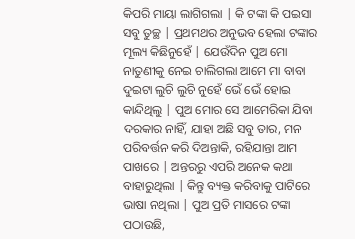କିପରି ମାୟା ଲାଗିଗଲା | କି ଟଙ୍କା କି ପଇସା ସବୁ ତୁଚ୍ଛ | ପ୍ରଥମଥର ଅନୁଭବ ହେଲା ଟଙ୍କାର ମୂଲ୍ୟ କିଛିନୁହେଁ | ଯେଉଁଦିନ ପୁଅ ମୋ ନାତୁଣୀକୁ ନେଇ ଚାଲିଗଲା ଆମେ ମା ବାବା ଦୁଇଟା ଲୁଚି ଲୁଚି ନୁହେଁ ଭେଁ ଭେଁ ହୋଇ କାନ୍ଦିଥିଲୁ | ପୁଅ ମୋର ସେ ଆମେରିକା ଯିବା ଦରକାର ନାହିଁ, ଯାହା ଅଛି ସବୁ ତାର, ମନ ପରିବର୍ତ୍ତନ କରି ଦିଅନ୍ତାକି, ରହିଯାନ୍ତା ଆମ ପାଖରେ | ଅନ୍ତରରୁ ଏପରି ଅନେକ କଥା ବାହାରୁଥିଲା | କିନ୍ତୁ ବ୍ୟକ୍ତ କରିବାକୁ ପାଟିରେ ଭାଷା ନଥିଲା | ପୁଅ ପ୍ରତି ମାସରେ ଟଙ୍କା ପଠାଉଛି,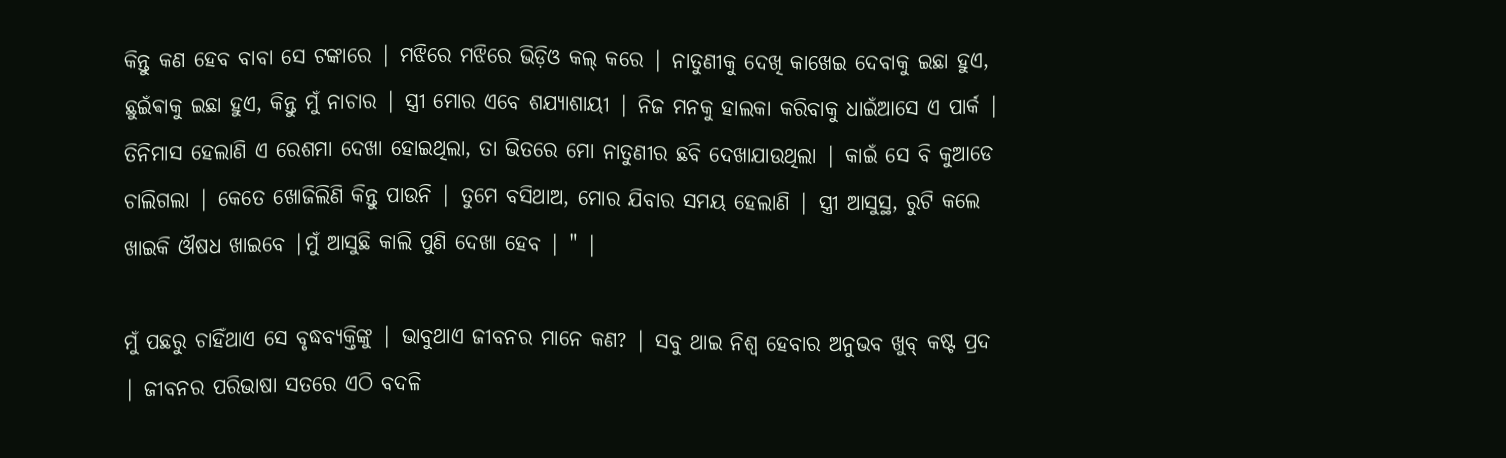କିନ୍ତୁ କଣ ହେବ ବାବା ସେ ଟଙ୍କାରେ | ମଝିରେ ମଝିରେ ଭିଡ଼ିଓ କଲ୍ କରେ | ନାତୁଣୀକୁ ଦେଖି କାଖେଇ ଦେବାକୁ ଇଛା ହୁଏ, ଛୁଇଁଵାକୁ ଇଛା ହୁଏ, କିନ୍ତୁ ମୁଁ ନାଚାର | ସ୍ତ୍ରୀ ମୋର ଏବେ ଶଯ୍ୟାଶାୟୀ | ନିଜ ମନକୁ ହାଲକା କରିବାକୁ ଧାଇଁଆସେ ଏ ପାର୍କ | ତିନିମାସ ହେଲାଣି ଏ ରେଶମା ଦେଖା ହୋଇଥିଲା, ତା ଭିତରେ ମୋ ନାତୁଣୀର ଛବି ଦେଖାଯାଉଥିଲା | କାଇଁ ସେ ବି କୁଆଡେ ଚାଲିଗଲା | କେତେ ଖୋଜିଲିଣି କିନ୍ତୁ ପାଉନି | ତୁମେ ବସିଥାଅ, ମୋର ଯିବାର ସମୟ ହେଲାଣି | ସ୍ତ୍ରୀ ଆସୁସ୍ଥ, ରୁଟି କଲେ ଖାଇକି ଔଷଧ ଖାଇବେ |ମୁଁ ଆସୁଛି କାଲି ପୁଣି ଦେଖା ହେବ | " |

ମୁଁ ପଛରୁ ଚାହିଁଥାଏ ସେ ବୃଦ୍ଧବ୍ୟକ୍ତିଙ୍କୁ | ଭାବୁଥାଏ ଜୀବନର ମାନେ କଣ? | ସବୁ ଥାଇ ନିଶ୍ଵ ହେବାର ଅନୁଭବ ଖୁବ୍ କଷ୍ଟ ପ୍ରଦ | ଜୀବନର ପରିଭାଷା ସତରେ ଏଠି ବଦଳି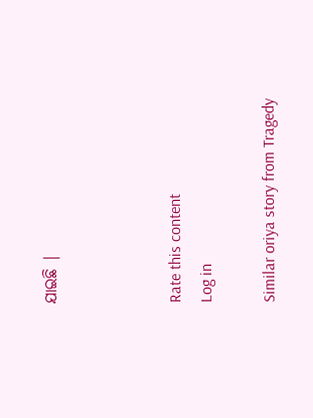ଯାଇଛି |



Rate this content
Log in

Similar oriya story from Tragedy